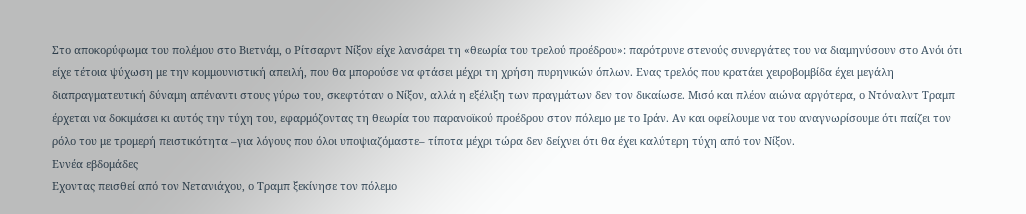Στο αποκορύφωμα του πολέμου στο Βιετνάμ, ο Ρίτσαρντ Νίξον είχε λανσάρει τη «θεωρία του τρελού προέδρου»: παρότρυνε στενούς συνεργάτες του να διαμηνύσουν στο Ανόι ότι είχε τέτοια ψύχωση με την κομμουνιστική απειλή, που θα μπορούσε να φτάσει μέχρι τη χρήση πυρηνικών όπλων. Ενας τρελός που κρατάει χειροβομβίδα έχει μεγάλη διαπραγματευτική δύναμη απέναντι στους γύρω του, σκεφτόταν ο Νίξον, αλλά η εξέλιξη των πραγμάτων δεν τον δικαίωσε. Μισό και πλέον αιώνα αργότερα, ο Ντόναλντ Τραμπ έρχεται να δοκιμάσει κι αυτός την τύχη του, εφαρμόζοντας τη θεωρία του παρανοϊκού προέδρου στον πόλεμο με το Ιράν. Αν και οφείλουμε να του αναγνωρίσουμε ότι παίζει τον ρόλο του με τρομερή πειστικότητα –για λόγους που όλοι υποψιαζόμαστε– τίποτα μέχρι τώρα δεν δείχνει ότι θα έχει καλύτερη τύχη από τον Νίξον.
Εννέα εβδομάδες
Εχοντας πεισθεί από τον Νετανιάχου, ο Τραμπ ξεκίνησε τον πόλεμο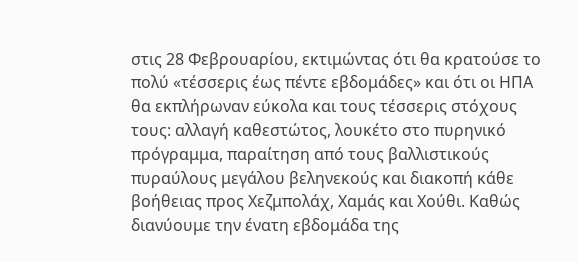στις 28 Φεβρουαρίου, εκτιμώντας ότι θα κρατούσε το πολύ «τέσσερις έως πέντε εβδομάδες» και ότι οι ΗΠΑ θα εκπλήρωναν εύκολα και τους τέσσερις στόχους τους: αλλαγή καθεστώτος, λουκέτο στο πυρηνικό πρόγραμμα, παραίτηση από τους βαλλιστικούς πυραύλους μεγάλου βεληνεκούς και διακοπή κάθε βοήθειας προς Χεζμπολάχ, Χαμάς και Χούθι. Καθώς διανύουμε την ένατη εβδομάδα της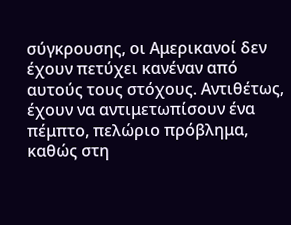σύγκρουσης, οι Αμερικανοί δεν έχουν πετύχει κανέναν από αυτούς τους στόχους. Αντιθέτως, έχουν να αντιμετωπίσουν ένα πέμπτο, πελώριο πρόβλημα, καθώς στη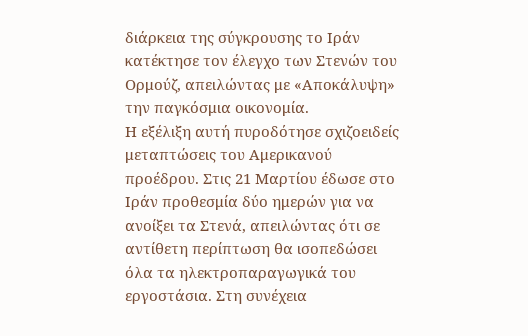διάρκεια της σύγκρουσης το Ιράν κατέκτησε τον έλεγχο των Στενών του Ορμούζ, απειλώντας με «Αποκάλυψη» την παγκόσμια οικονομία.
Η εξέλιξη αυτή πυροδότησε σχιζοειδείς μεταπτώσεις του Αμερικανού προέδρου. Στις 21 Μαρτίου έδωσε στο Ιράν προθεσμία δύο ημερών για να ανοίξει τα Στενά, απειλώντας ότι σε αντίθετη περίπτωση θα ισοπεδώσει όλα τα ηλεκτροπαραγωγικά του εργοστάσια. Στη συνέχεια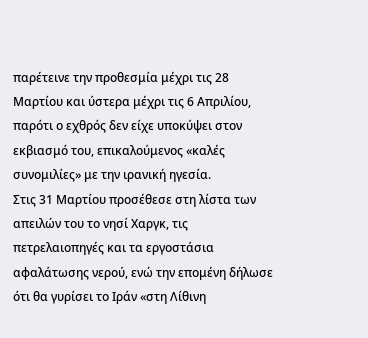παρέτεινε την προθεσμία μέχρι τις 28 Μαρτίου και ύστερα μέχρι τις 6 Απριλίου, παρότι ο εχθρός δεν είχε υποκύψει στον εκβιασμό του, επικαλούμενος «καλές συνομιλίες» με την ιρανική ηγεσία.
Στις 31 Μαρτίου προσέθεσε στη λίστα των απειλών του το νησί Χαργκ, τις πετρελαιοπηγές και τα εργοστάσια αφαλάτωσης νερού, ενώ την επομένη δήλωσε ότι θα γυρίσει το Ιράν «στη Λίθινη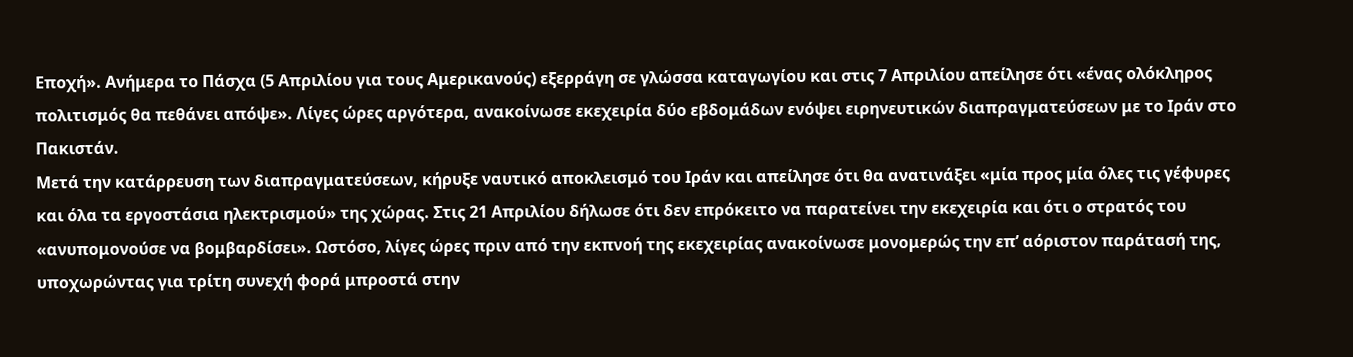Εποχή». Ανήμερα το Πάσχα (5 Απριλίου για τους Αμερικανούς) εξερράγη σε γλώσσα καταγωγίου και στις 7 Απριλίου απείλησε ότι «ένας ολόκληρος πολιτισμός θα πεθάνει απόψε». Λίγες ώρες αργότερα, ανακοίνωσε εκεχειρία δύο εβδομάδων ενόψει ειρηνευτικών διαπραγματεύσεων με το Ιράν στο Πακιστάν.
Μετά την κατάρρευση των διαπραγματεύσεων, κήρυξε ναυτικό αποκλεισμό του Ιράν και απείλησε ότι θα ανατινάξει «μία προς μία όλες τις γέφυρες και όλα τα εργοστάσια ηλεκτρισμού» της χώρας. Στις 21 Απριλίου δήλωσε ότι δεν επρόκειτο να παρατείνει την εκεχειρία και ότι ο στρατός του «ανυπομονούσε να βομβαρδίσει». Ωστόσο, λίγες ώρες πριν από την εκπνοή της εκεχειρίας ανακοίνωσε μονομερώς την επ’ αόριστον παράτασή της, υποχωρώντας για τρίτη συνεχή φορά μπροστά στην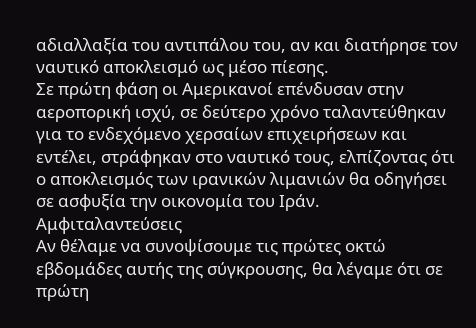αδιαλλαξία του αντιπάλου του, αν και διατήρησε τον ναυτικό αποκλεισμό ως μέσο πίεσης.
Σε πρώτη φάση οι Αμερικανοί επένδυσαν στην αεροπορική ισχύ, σε δεύτερο χρόνο ταλαντεύθηκαν για το ενδεχόμενο χερσαίων επιχειρήσεων και εντέλει, στράφηκαν στο ναυτικό τους, ελπίζοντας ότι ο αποκλεισμός των ιρανικών λιμανιών θα οδηγήσει σε ασφυξία την οικονομία του Ιράν.
Αμφιταλαντεύσεις
Αν θέλαμε να συνοψίσουμε τις πρώτες οκτώ εβδομάδες αυτής της σύγκρουσης, θα λέγαμε ότι σε πρώτη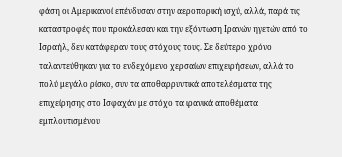φάση οι Αμερικανοί επένδυσαν στην αεροπορική ισχύ, αλλά, παρά τις καταστροφές που προκάλεσαν και την εξόντωση Ιρανών ηγετών από το Ισραήλ, δεν κατάφεραν τους στόχους τους. Σε δεύτερο χρόνο ταλαντεύθηκαν για το ενδεχόμενο χερσαίων επιχειρήσεων, αλλά το πολύ μεγάλο ρίσκο, συν τα αποθαρρυντικά αποτελέσματα της επιχείρησης στο Ισφαχάν με στόχο τα ιρανικά αποθέματα εμπλουτισμένου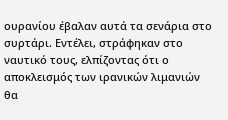ουρανίου έβαλαν αυτά τα σενάρια στο συρτάρι. Εντέλει, στράφηκαν στο ναυτικό τους, ελπίζοντας ότι ο αποκλεισμός των ιρανικών λιμανιών θα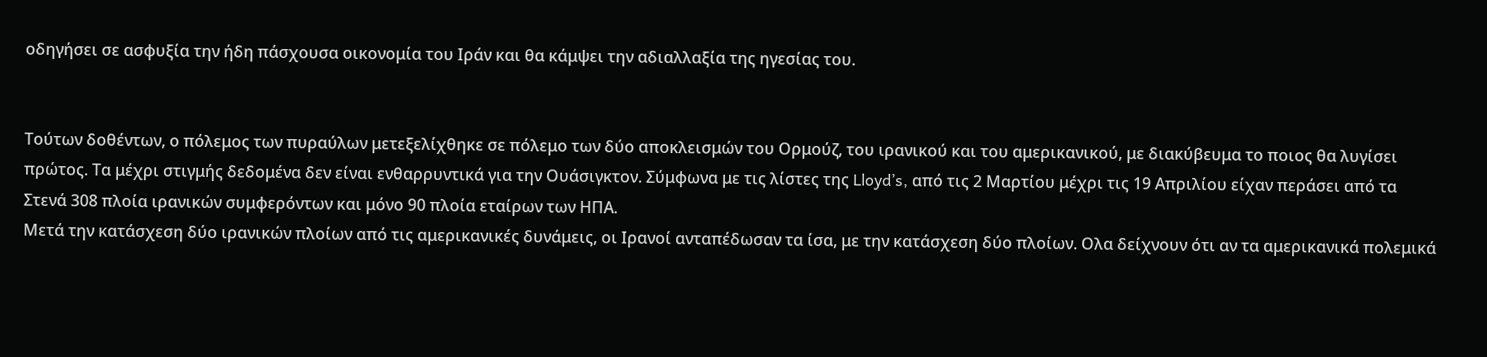οδηγήσει σε ασφυξία την ήδη πάσχουσα οικονομία του Ιράν και θα κάμψει την αδιαλλαξία της ηγεσίας του.


Τούτων δοθέντων, ο πόλεμος των πυραύλων μετεξελίχθηκε σε πόλεμο των δύο αποκλεισμών του Ορμούζ, του ιρανικού και του αμερικανικού, με διακύβευμα το ποιος θα λυγίσει πρώτος. Τα μέχρι στιγμής δεδομένα δεν είναι ενθαρρυντικά για την Ουάσιγκτον. Σύμφωνα με τις λίστες της Lloyd’s, από τις 2 Μαρτίου μέχρι τις 19 Απριλίου είχαν περάσει από τα Στενά 308 πλοία ιρανικών συμφερόντων και μόνο 90 πλοία εταίρων των ΗΠΑ.
Μετά την κατάσχεση δύο ιρανικών πλοίων από τις αμερικανικές δυνάμεις, οι Ιρανοί ανταπέδωσαν τα ίσα, με την κατάσχεση δύο πλοίων. Ολα δείχνουν ότι αν τα αμερικανικά πολεμικά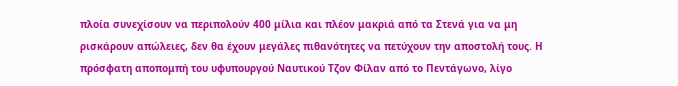πλοία συνεχίσουν να περιπολούν 400 μίλια και πλέον μακριά από τα Στενά για να μη ρισκάρουν απώλειες, δεν θα έχουν μεγάλες πιθανότητες να πετύχουν την αποστολή τους. Η πρόσφατη αποπομπή του υφυπουργού Ναυτικού Τζον Φίλαν από το Πεντάγωνο, λίγο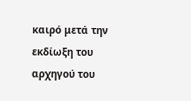καιρό μετά την εκδίωξη του αρχηγού του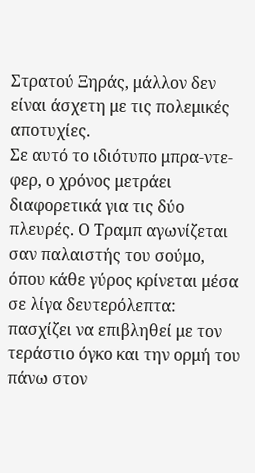Στρατού Ξηράς, μάλλον δεν είναι άσχετη με τις πολεμικές αποτυχίες.
Σε αυτό το ιδιότυπο μπρα-ντε-φερ, ο χρόνος μετράει διαφορετικά για τις δύο πλευρές. Ο Τραμπ αγωνίζεται σαν παλαιστής του σούμο, όπου κάθε γύρος κρίνεται μέσα σε λίγα δευτερόλεπτα: πασχίζει να επιβληθεί με τον τεράστιο όγκο και την ορμή του πάνω στον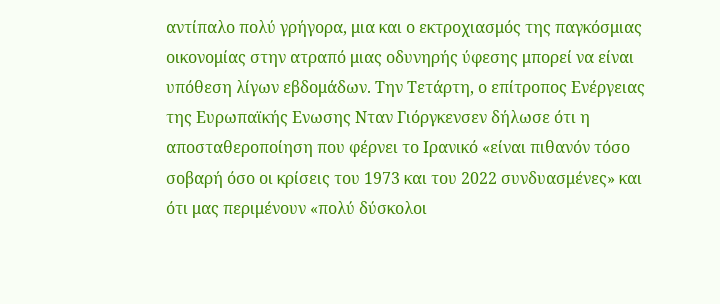αντίπαλο πολύ γρήγορα, μια και ο εκτροχιασμός της παγκόσμιας οικονομίας στην ατραπό μιας οδυνηρής ύφεσης μπορεί να είναι υπόθεση λίγων εβδομάδων. Την Τετάρτη, ο επίτροπος Ενέργειας της Ευρωπαϊκής Ενωσης Νταν Γιόργκενσεν δήλωσε ότι η αποσταθεροποίηση που φέρνει το Ιρανικό «είναι πιθανόν τόσο σοβαρή όσο οι κρίσεις του 1973 και του 2022 συνδυασμένες» και ότι μας περιμένουν «πολύ δύσκολοι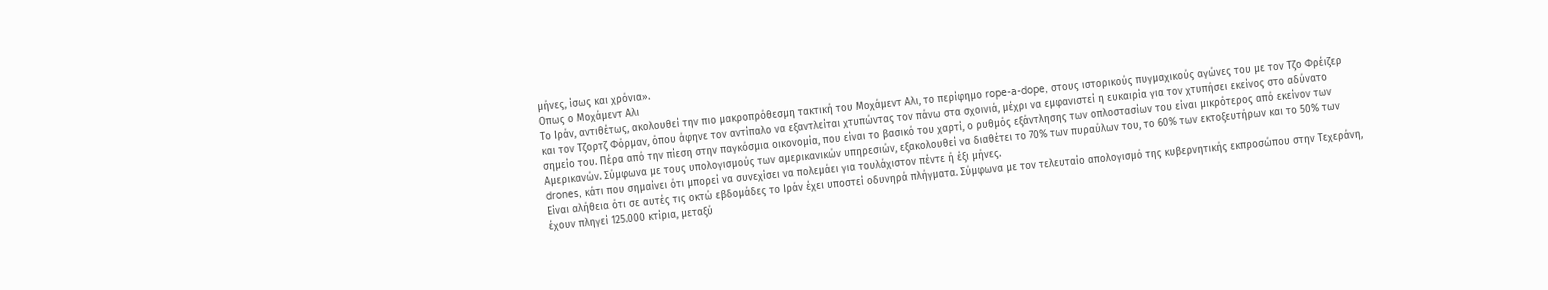μήνες, ίσως και χρόνια».
Οπως ο Μοχάμεντ Αλι
Το Ιράν, αντιθέτως, ακολουθεί την πιο μακροπρόθεσμη τακτική του Μοχάμεντ Αλι, το περίφημο rope-a-dope, στους ιστορικούς πυγμαχικούς αγώνες του με τον Τζο Φρέιζερ και τον Τζορτζ Φόρμαν, όπου άφηνε τον αντίπαλο να εξαντλείται χτυπώντας τον πάνω στα σχοινιά, μέχρι να εμφανιστεί η ευκαιρία για τον χτυπήσει εκείνος στο αδύνατο σημείο του. Πέρα από την πίεση στην παγκόσμια οικονομία, που είναι το βασικό του χαρτί, ο ρυθμός εξάντλησης των οπλοστασίων του είναι μικρότερος από εκείνον των Αμερικανών. Σύμφωνα με τους υπολογισμούς των αμερικανικών υπηρεσιών, εξακολουθεί να διαθέτει το 70% των πυραύλων του, το 60% των εκτοξευτήρων και το 50% των drones, κάτι που σημαίνει ότι μπορεί να συνεχίσει να πολεμάει για τουλάχιστον πέντε ή έξι μήνες.
Είναι αλήθεια ότι σε αυτές τις οκτώ εβδομάδες το Ιράν έχει υποστεί οδυνηρά πλήγματα. Σύμφωνα με τον τελευταίο απολογισμό της κυβερνητικής εκπροσώπου στην Τεχεράνη, έχουν πληγεί 125.000 κτίρια, μεταξύ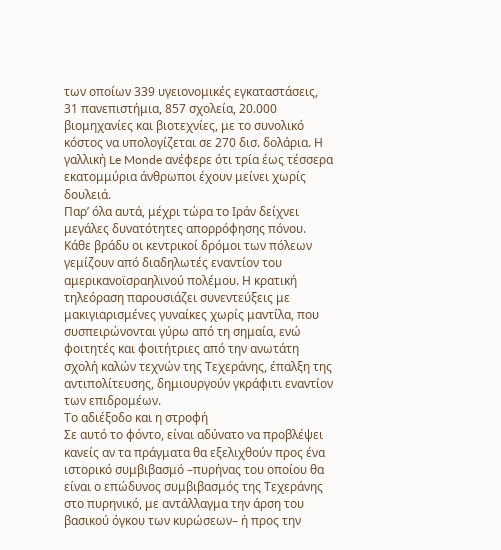των οποίων 339 υγειονομικές εγκαταστάσεις, 31 πανεπιστήμια, 857 σχολεία, 20.000 βιομηχανίες και βιοτεχνίες, με το συνολικό κόστος να υπολογίζεται σε 270 δισ. δολάρια. Η γαλλική Le Monde ανέφερε ότι τρία έως τέσσερα εκατομμύρια άνθρωποι έχουν μείνει χωρίς δουλειά.
Παρ’ όλα αυτά, μέχρι τώρα το Ιράν δείχνει μεγάλες δυνατότητες απορρόφησης πόνου. Κάθε βράδυ οι κεντρικοί δρόμοι των πόλεων γεμίζουν από διαδηλωτές εναντίον του αμερικανοϊσραηλινού πολέμου. Η κρατική τηλεόραση παρουσιάζει συνεντεύξεις με μακιγιαρισμένες γυναίκες χωρίς μαντίλα, που συσπειρώνονται γύρω από τη σημαία, ενώ φοιτητές και φοιτήτριες από την ανωτάτη σχολή καλών τεχνών της Τεχεράνης, έπαλξη της αντιπολίτευσης, δημιουργούν γκράφιτι εναντίον των επιδρομέων.
Το αδιέξοδο και η στροφή
Σε αυτό το φόντο, είναι αδύνατο να προβλέψει κανείς αν τα πράγματα θα εξελιχθούν προς ένα ιστορικό συμβιβασμό –πυρήνας του οποίου θα είναι ο επώδυνος συμβιβασμός της Τεχεράνης στο πυρηνικό, με αντάλλαγμα την άρση του βασικού όγκου των κυρώσεων– ή προς την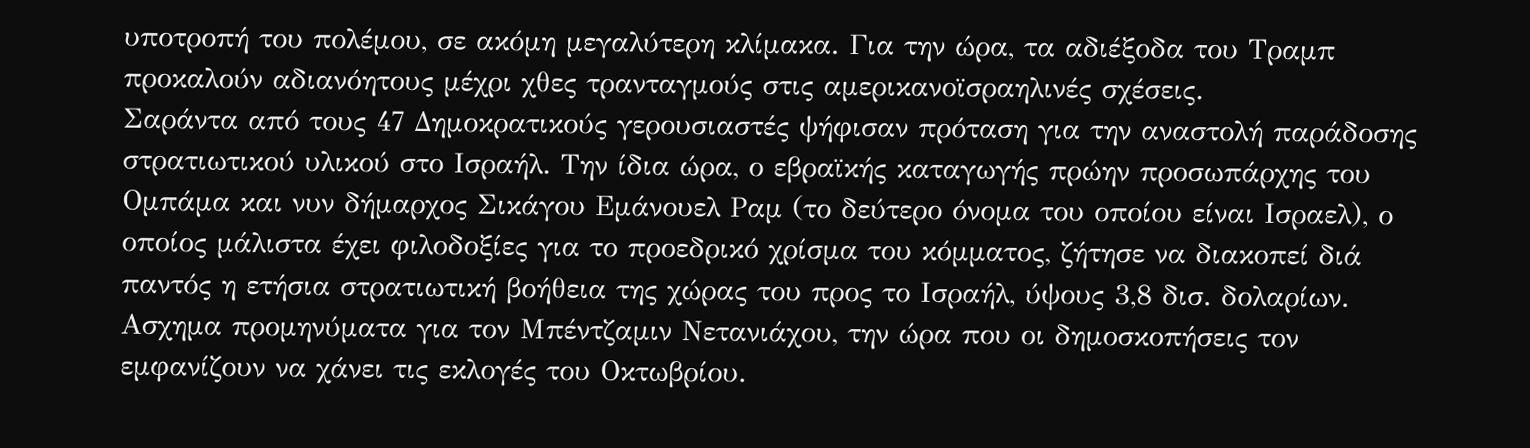υποτροπή του πολέμου, σε ακόμη μεγαλύτερη κλίμακα. Για την ώρα, τα αδιέξοδα του Τραμπ προκαλούν αδιανόητους μέχρι χθες τρανταγμούς στις αμερικανοϊσραηλινές σχέσεις.
Σαράντα από τους 47 Δημοκρατικούς γερουσιαστές ψήφισαν πρόταση για την αναστολή παράδοσης στρατιωτικού υλικού στο Ισραήλ. Την ίδια ώρα, ο εβραϊκής καταγωγής πρώην προσωπάρχης του Ομπάμα και νυν δήμαρχος Σικάγου Εμάνουελ Ραμ (το δεύτερο όνομα του οποίου είναι Ισραελ), ο οποίος μάλιστα έχει φιλοδοξίες για το προεδρικό χρίσμα του κόμματος, ζήτησε να διακοπεί διά παντός η ετήσια στρατιωτική βοήθεια της χώρας του προς το Ισραήλ, ύψους 3,8 δισ. δολαρίων. Ασχημα προμηνύματα για τον Μπέντζαμιν Νετανιάχου, την ώρα που οι δημοσκοπήσεις τον εμφανίζουν να χάνει τις εκλογές του Οκτωβρίου.